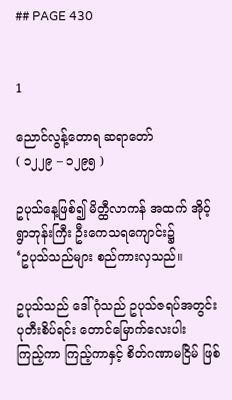## PAGE 430


1

ညောင်လွန့်တောရ ဆရာတော်
( ၁၂၂၉ – ၁၂၉၅ )

ဥပုသ်နေ့ဖြစ်၍ မိတ္ထီလာကန် အထက် အိုဝ့်ရွာဘုန်းကြီး ဦးကေသရကျောင်း၌
‘ဥပုသ်သည်များ စည်ကားလှသည်။

ဥပုသ်သည် ဒေါ်ဂုံသည် ဥပုသ်ဇရပ်အတွင်း ပုတီးစိပ်ရင်း တောင်မြောက်လေးပါး
ကြည့်ကာ ကြည့်ကာနှင့် စိတ်ဂဏာမငြိမ် ဖြစ်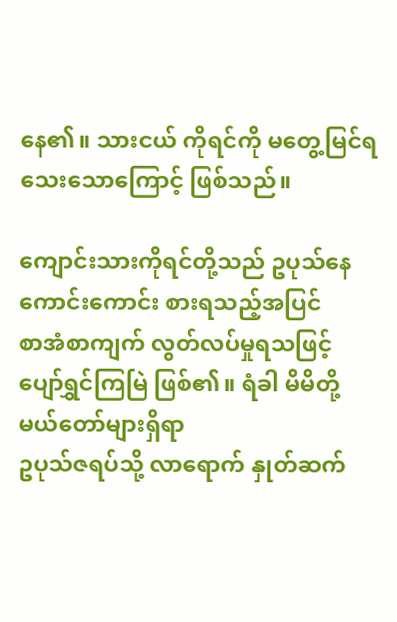နေ၏။ သားငယ် ကိုရင်ကို မတွေ့မြင်ရ
သေးသောကြောင့် ဖြစ်သည်။

ကျောင်းသားကိုရင်တို့သည် ဥပုသ်နေ ကောင်းကောင်း စားရသည့်အပြင်
စာအံစာကျက် လွတ်လပ်မှုရသဖြင့် ပျော်ရွှင်ကြမြဲ ဖြစ်၏။ ရံခါ မိမိတို့ မယ်တော်များရှိရာ
ဥပုသ်ဇရပ်သို့ လာရောက် နှုတ်ဆက်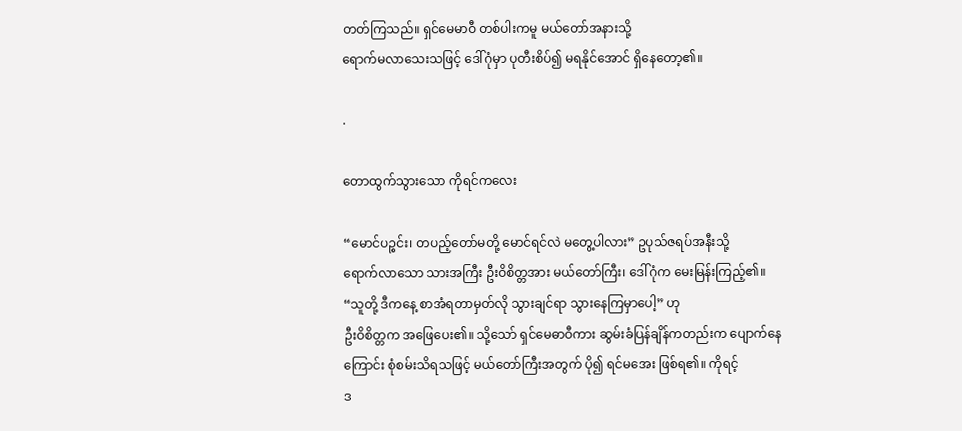တတ်ကြသည်။ ရှင်မေမာဝီ တစ်ပါးကမူ မယ်တော်အနားသို့
ရောက်မလာသေးသဖြင့် ဒေါ်ဂုံမှာ ပုတီးစိပ်၍ မရနိုင်အောင် ရှိနေတော့၏။

.

တောထွက်သွားသော ကိုရင်ကလေး

“မောင်ပဉ္စင်း၊ တပည့်တော်မတို့ မောင်ရင်လဲ မတွေ့ပါလား” ဥပုသ်ဇရပ်အနီးသို့
ရောက်လာသော သားအကြီး ဦးဝိစိတ္တအား မယ်တော်ကြီး၊ ဒေါ်ဂုံက မေးမြန်းကြည့်၏။
“သူတို့ ဒီကနေ့ စာအံရတာမှတ်လို သွားချင်ရာ သွားနေကြမှာပေါ့” ဟု
ဦးဝိစိတ္တက အဖြေပေး၏။ သို့သော် ရှင်မေဓာဝီကား ဆွမ်းခံပြန်ချိန်ကတည်းက ပျောက်နေ
ကြောင်း စုံစမ်းသိရသဖြင့် မယ်တော်ကြီးအတွက် ပို၍ ရင်မအေး ဖြစ်ရ၏။ ကိုရင့်
ဒ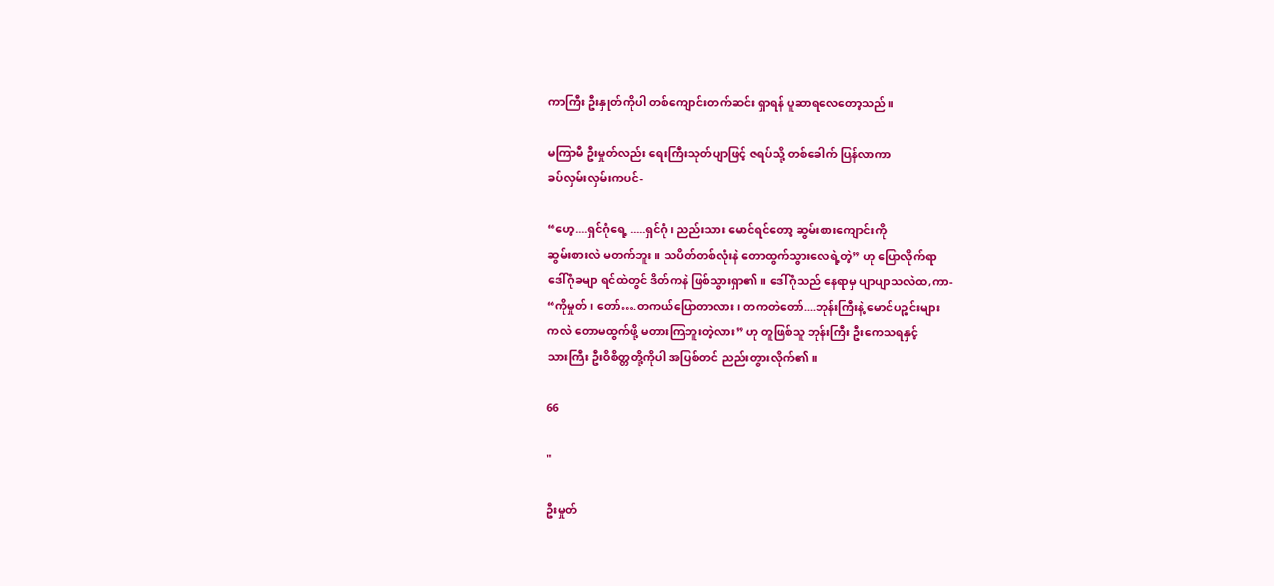ကာကြီး ဦးနှုတ်ကိုပါ တစ်ကျောင်းတက်ဆင်း ရှာရန် ပူဆာရလေတော့သည်။

မကြာမီ ဦးမှုတ်လည်း ရေးကြီးသုတ်ပျာဖြင့် ဇရပ်သို့ တစ်ခေါက် ပြန်လာကာ
ခပ်လှမ်းလှမ်းကပင်-

“ဟေ့....ရှင်ဂုံရေ့ .....ရှင်ဂုံ၊ ညည်းသား မောင်ရင်တော့ ဆွမ်းစားကျောင်းကို
ဆွမ်းစားလဲ မတက်ဘူး။ သပိတ်တစ်လုံးနဲ တောထွက်သွားလေရဲ့တဲ့” ဟု ပြောလိုက်ရာ
ဒေါ်ဂုံခမျာ ရင်ထဲတွင် ဒိတ်ကနဲ ဖြစ်သွားရှာ၏။ ဒေါ်ဂုံသည် နေရာမှ ပျာပျာသလဲထ,ကာ-
“ကိုမှုတ်၊ တော်….တကယ်ပြောတာလား၊ တကတဲတော်....ဘုန်းကြီးနဲ့ မောင်ပဉ္စင်းများ
ကလဲ တောမထွက်ဖို့ မတားကြဘူးတဲ့လား” ဟု တူဖြစ်သူ ဘုန်းကြီး ဦးကေသရနှင့်
သားကြီး ဦးဝိစိတ္တတို့ကိုပါ အပြစ်တင် ညည်းတွားလိုက်၏။

66

"

ဦးမှုတ်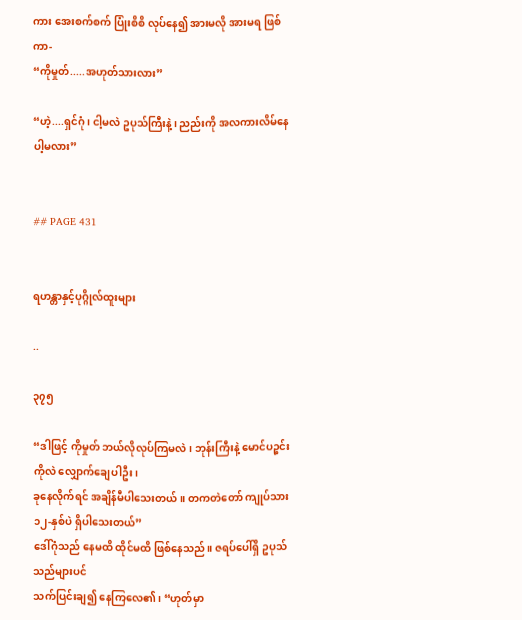ကား အေးစက်စက် ပြုံးစိစိ လုပ်နေ၍ အားမလို အားမရ ဖြစ်ကာ-
“ကိုမှုတ်.....အဟုတ်သားလား”

“ဟဲ့....ရှင်ဂုံ၊ ငါ့မလဲ ဥပုသ်ကြီးနဲ့၊ ညည်းကို အလကားလိမ်နေပါ့မလား”


## PAGE 431


ရဟန္တာနှင့်ပုဂ္ဂိုလ်ထူးများ

..

၃၇၅

“ဒါဖြင့် ကိုမှုတ် ဘယ်လိုလုပ်ကြမလဲ၊ ဘုန်းကြီးနဲ့ မောင်ပဉ္စင်းကိုလဲ လျှောက်ချေပါဦး၊
ခုနေလိုက်ရင် အချိန်မီပါသေးတယ်။ တကတဲတော် ကျုပ်သား ၁၂-နှစ်ပဲ ရှိပါသေးတယ်”
ဒေါ်ဂုံသည် နေမထိ ထိုင်မထိ ဖြစ်နေသည်။ ဇရပ်ပေါ်ရှိ ဥပုသ်သည်များပင်
သက်ပြင်းချ၍ နေကြလေ၏၊ “ဟုတ်မှာ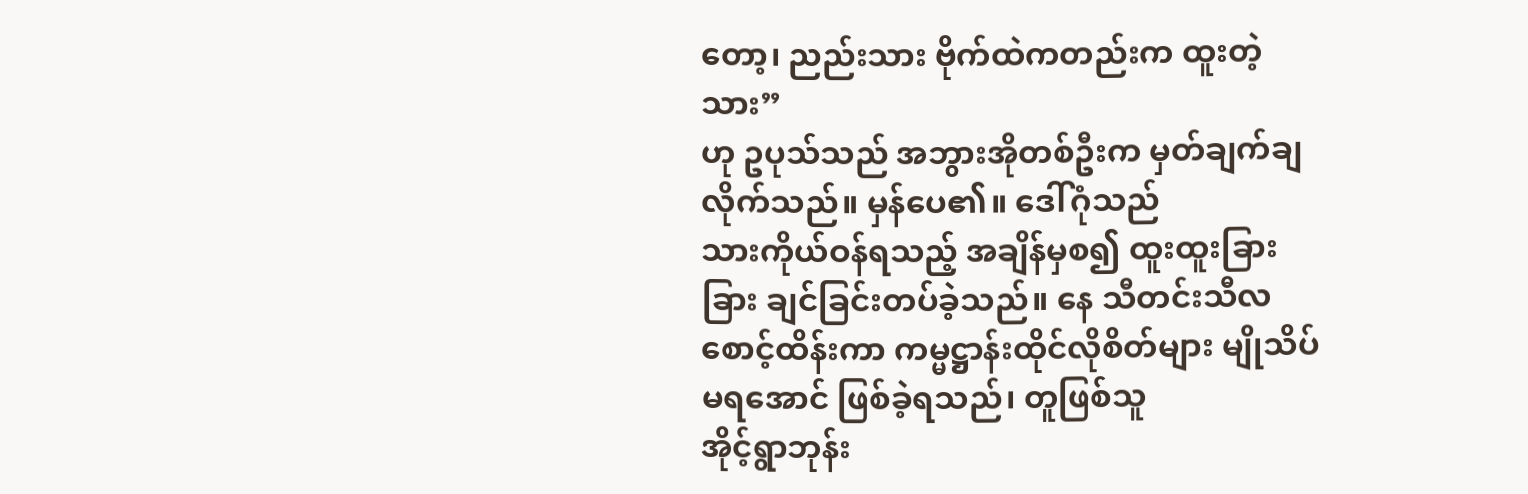တော့၊ ညည်းသား ဗိုက်ထဲကတည်းက ထူးတဲ့သား”
ဟု ဥပုသ်သည် အဘွားအိုတစ်ဦးက မှတ်ချက်ချလိုက်သည်။ မှန်ပေ၏။ ဒေါ်ဂုံသည်
သားကိုယ်ဝန်ရသည့် အချိန်မှစ၍ ထူးထူးခြားခြား ချင်ခြင်းတပ်ခဲ့သည်။ နေ သီတင်းသီလ
စောင့်ထိန်းကာ ကမ္မဋ္ဌာန်းထိုင်လိုစိတ်များ မျိုသိပ်မရအောင် ဖြစ်ခဲ့ရသည်၊ တူဖြစ်သူ
အိုင့်ရွာဘုန်း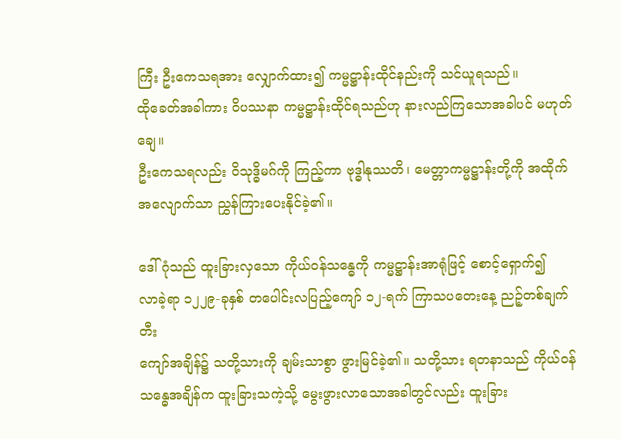ကြီး ဦးကေသရအား လျှောက်ထား၍ ကမ္မဋ္ဌာန်းထိုင်နည်းကို သင်ယူရသည်။
ထိုခေတ်အခါကား ဝိပဿနာ ကမ္မဋ္ဌာန်းထိုင်ရသည်ဟု နားလည်ကြသောအခါပင် မဟုတ်ချေ။
ဦးကေသရလည်း ဝိသုဒ္ဓိမဂ်ကို ကြည့်ကာ ဗုဒ္ဓါနုဿတိ၊ မေတ္တာကမ္မဋ္ဌာန်းတို့ကို အထိုက်
အလျောက်သာ ညွှန်ကြားပေးနိုင်ခဲ့၏။

ဒေါ်ဂုံသည် ထူးခြားလှသော ကိုယ်ဝန်သန္ဓေကို ကမ္မဋ္ဌာန်းအာရုံဖြင့် စောင့်ရှောက်၍
လာခဲ့ရာ ၁၂၂၉-ခုနှစ် တပေါင်းလပြည့်ကျော် ၁၂-ရက် ကြာသပတေးနေ့ ညဉ့်တစ်ချက်တီး
ကျော်အချိန်၌ သတို့သားကို ချမ်းသာစွာ ဖွားမြင်ခဲ့၏။ သတို့သား ရတနာသည် ကိုယ်ဝန်
သန္ဓေအချိန်က ထူးခြားသကဲ့သို့ မွေးဖွားလာသောအခါတွင်လည်း ထူးခြား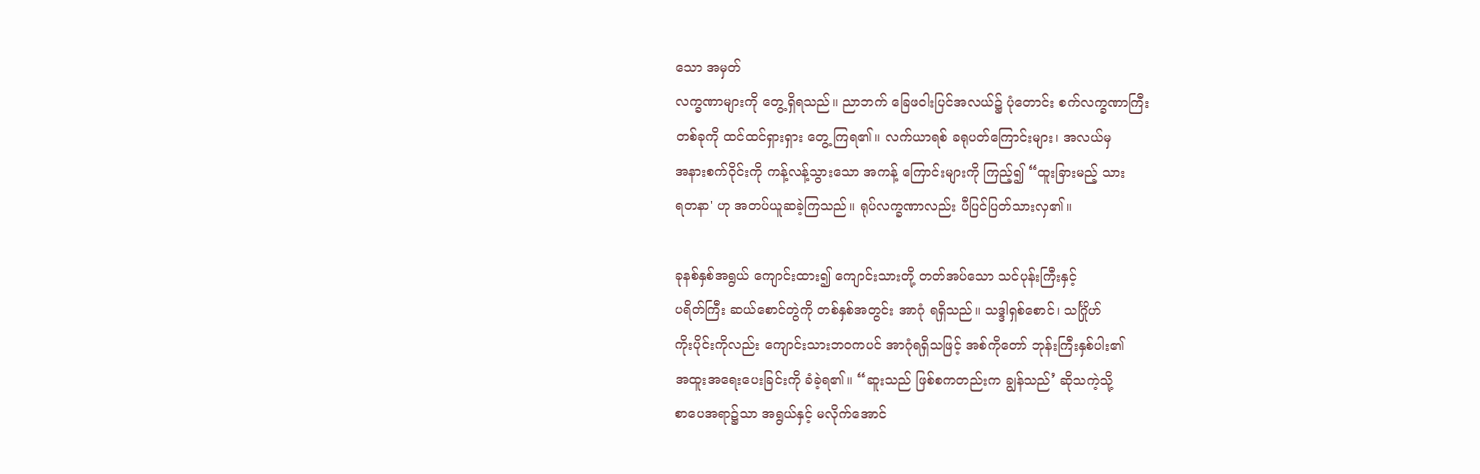သော အမှတ်
လက္ခဏာများကို တွေ့ရှိရသည်။ ညာဘက် ခြေဖဝါးပြင်အလယ်၌ ပုံတောင်း စက်လက္ခဏာကြီး
တစ်ခုကို ထင်ထင်ရှားရှား တွေ့ ကြရ၏။ လက်ယာရစ် ခရုပတ်ကြောင်းများ၊ အလယ်မှ
အနားစက်ဝိုင်းကို ကန့်လန့်သွားသော အကန့် ကြောင်းများကို ကြည့်၍ “ထူးခြားမည့် သား
ရတနာ' ဟု အတပ်ယူဆခဲ့ကြသည်။ ရုပ်လက္ခဏာလည်း ပီပြင်ပြတ်သားလှ၏။

ခုနစ်နှစ်အရွယ် ကျောင်းထား၍ ကျောင်းသားတို့ တတ်အပ်သော သင်ပုန်းကြီးနှင့်
ပရိတ်ကြီး ဆယ်စောင်တွဲကို တစ်နှစ်အတွင်း အာဂုံ ရရှိသည်။ သဒ္ဒါရှစ်စောင်၊ သင်္ဂြိုဟ်
ကိုးပိုင်းကိုလည်း ကျောင်းသားဘဝကပင် အာဂုံရရှိသဖြင့် အစ်ကိုတော် ဘုန်းကြီးနှစ်ပါး၏
အထူးအရေးပေးခြင်းကို ခံခဲ့ရ၏။ “ဆူးသည် ဖြစ်စကတည်းက ချွန်သည်’ ဆိုသကဲ့သို့
စာပေအရာ၌သာ အရွယ်နှင့် မလိုက်အောင်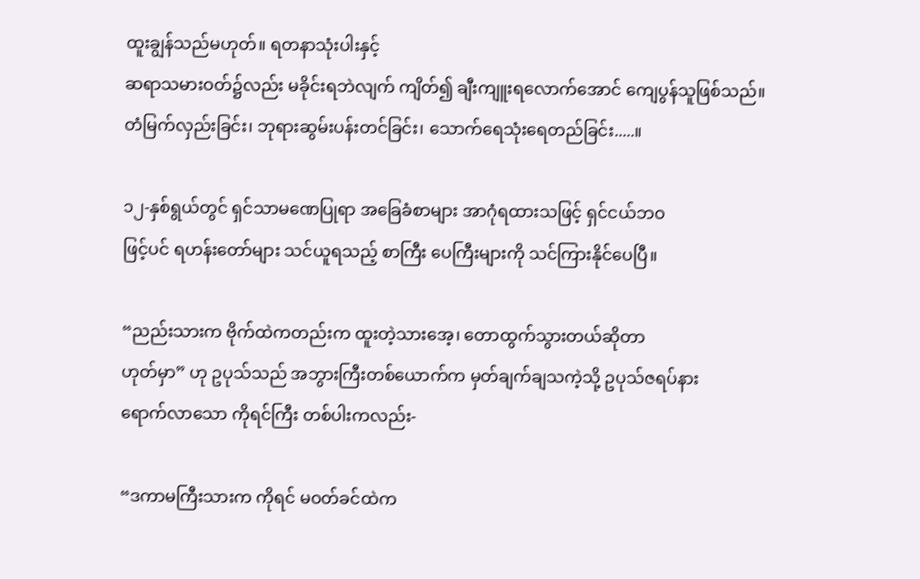ထူးချွန်သည်မဟုတ်။ ရတနာသုံးပါးနှင့်
ဆရာသမားဝတ်၌လည်း မခိုင်းရဘဲလျက် ကျိတ်၍ ချီးကျူးရလောက်အောင် ကျေပွန်သူဖြစ်သည်။
တံမြက်လှည်းခြင်း၊ ဘုရားဆွမ်းပန်းတင်ခြင်း၊ သောက်ရေသုံးရေတည်ခြင်း.....။

၁၂-နှစ်ရွယ်တွင် ရှင်သာမဏေပြုရာ အခြေခံစာများ အာဂုံရထားသဖြင့် ရှင်ငယ်ဘဝ
ဖြင့်ပင် ရဟန်းတော်များ သင်ယူရသည့် စာကြီး ပေကြီးများကို သင်ကြားနိုင်ပေပြီ။

“ညည်းသားက ဗိုက်ထဲကတည်းက ထူးတဲ့သားအေ့၊ တောထွက်သွားတယ်ဆိုတာ
ဟုတ်မှာ” ဟု ဥပုသ်သည် အဘွားကြီးတစ်ယောက်က မှတ်ချက်ချသကဲ့သို့ ဥပုသ်ဇရပ်နား
ရောက်လာသော ကိုရင်ကြီး တစ်ပါးကလည်း-

“ဒကာမကြီးသားက ကိုရင် မဝတ်ခင်ထဲက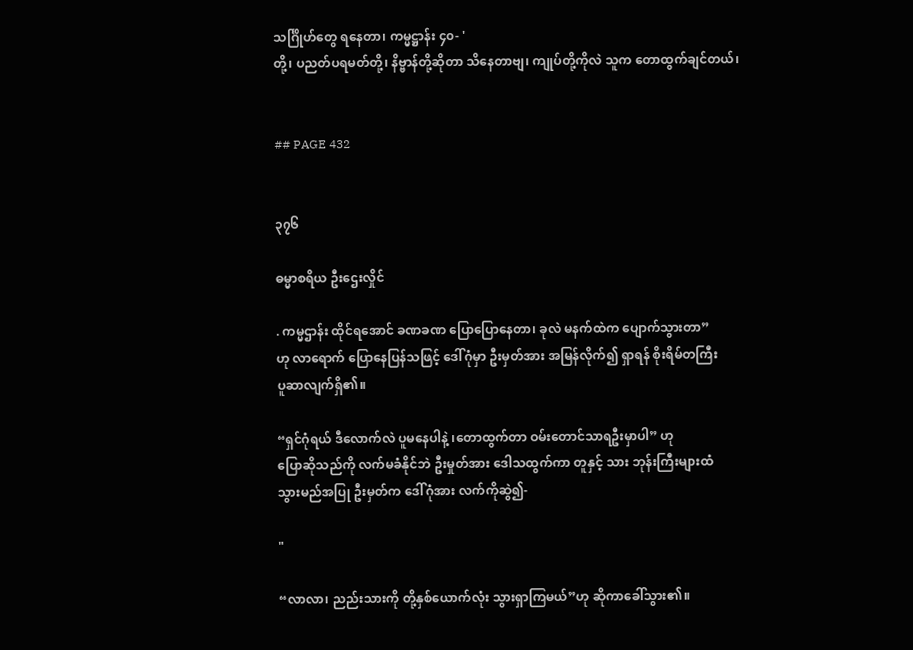သင်္ဂြိုဟ်တွေ ရနေတာ၊ ကမ္မဋ္ဌာန်း ၄၀- '
တို့၊ ပညတ်ပရမတ်တို့၊ နိဗ္ဗာန်တို့ဆိုတာ သိနေတာဗျ၊ ကျုပ်တို့ကိုလဲ သူက တောထွက်ချင်တယ်၊


## PAGE 432


၃၇၆

ဓမ္မာစရိယ ဦးဌေးလှိုင်

. ကမ္မဌာန်း ထိုင်ရအောင် ခဏခဏ ပြောပြောနေတာ၊ ခုလဲ မနက်ထဲက ပျောက်သွားတာ”
ဟု လာရောက် ပြောနေပြန်သဖြင့် ဒေါ်ဂုံမှာ ဦးမှတ်အား အမြန်လိုက်၍ ရှာရန် စိုးရိမ်တကြီး
ပူဆာလျက်ရှိ၏။

“ရှင်ဂုံရယ် ဒီလောက်လဲ ပူမနေပါနဲ့ ၊တောထွက်တာ ဝမ်းတောင်သာရဦးမှာပါ” ဟု
ပြောဆိုသည်ကို လက်မခံနိုင်ဘဲ ဦးမှုတ်အား ဒေါသထွက်ကာ တူနှင့် သား ဘုန်းကြီးများထံ
သွားမည်အပြု ဦးမှတ်က ဒေါ်ဂုံအား လက်ကိုဆွဲ၍-

"

“လာလာ၊ ညည်းသားကို တို့နှစ်ယောက်လုံး သွားရှာကြမယ်”ဟု ဆိုကာခေါ်သွား၏။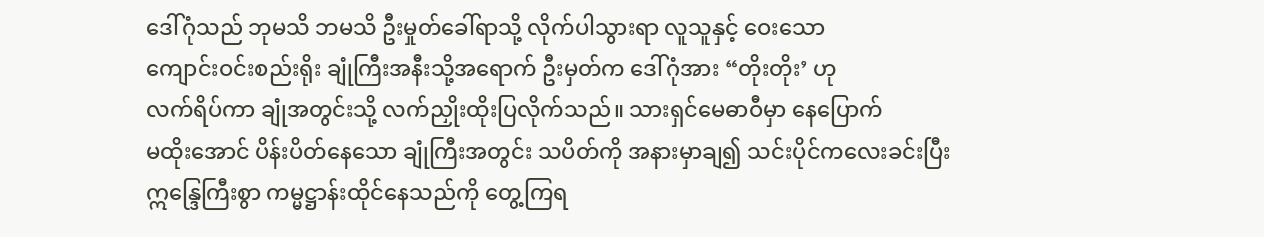ဒေါ်ဂုံသည် ဘုမသိ ဘမသိ ဦးမှုတ်ခေါ်ရာသို့ လိုက်ပါသွားရာ လူသူနှင့် ဝေးသော
ကျောင်းဝင်းစည်းရိုး ချုံကြီးအနီးသို့အရောက် ဦးမှတ်က ဒေါ်ဂုံအား “တိုးတိုး’ ဟု
လက်ရိပ်ကာ ချုံအတွင်းသို့ လက်ညှိုးထိုးပြလိုက်သည်။ သားရှင်မေဓာဝီမှာ နေပြောက်
မထိုးအောင် ပိန်းပိတ်နေသော ချုံကြီးအတွင်း သပိတ်ကို အနားမှာချ၍ သင်းပိုင်ကလေးခင်းပြီး
ဣန္ဒြေကြီးစွာ ကမ္မဋ္ဌာန်းထိုင်နေသည်ကို တွေ့ကြရ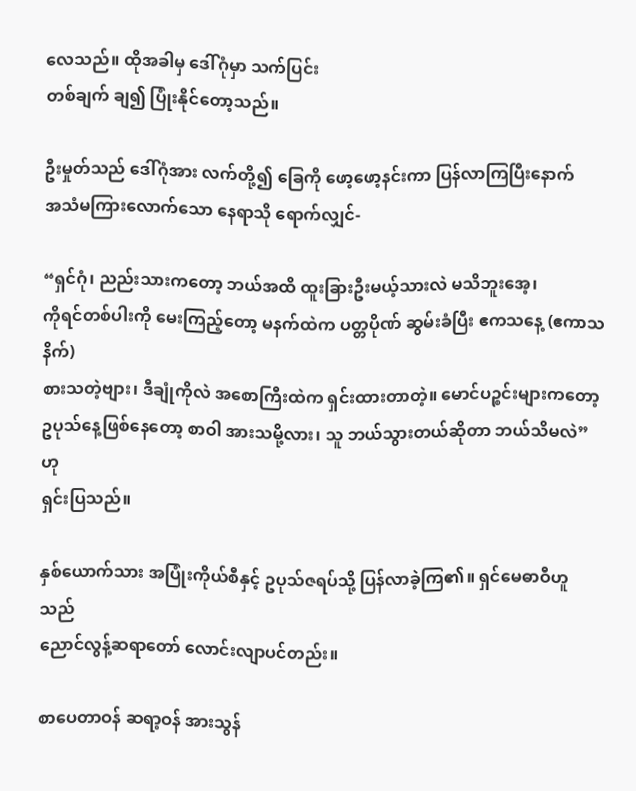လေသည်။ ထိုအခါမှ ဒေါ်ဂုံမှာ သက်ပြင်း
တစ်ချက် ချ၍ ပြုံးနိုင်တော့သည်။

ဦးမှုတ်သည် ဒေါ်ဂုံအား လက်တို့၍ ခြေကို ဖော့ဖော့နင်းကာ ပြန်လာကြပြီးနောက်
အသံမကြားလောက်သော နေရာသို ရောက်လျှင်-

“ရှင်ဂုံ၊ ညည်းသားကတော့ ဘယ်အထိ ထူးခြားဦးမယ့်သားလဲ မသိဘူးအေ့၊
ကိုရင်တစ်ပါးကို မေးကြည့်တော့ မနက်ထဲက ပတ္တပိုဏ် ဆွမ်းခံပြီး ဧကသနေ့ (ဧကာသနိက်)
စားသတဲ့ဗျား၊ ဒီချုံကိုလဲ အစောကြီးထဲက ရှင်းထားတာတဲ့။ မောင်ပဉ္စင်းများကတော့
ဥပုသ်နေ့ဖြစ်နေတော့ စာဝါ အားသမို့လား၊ သူ ဘယ်သွားတယ်ဆိုတာ ဘယ်သိမလဲ” ဟု
ရှင်းပြသည်။

နှစ်ယောက်သား အပြုံးကိုယ်စီနှင့် ဥပုသ်ဇရပ်သို့ ပြန်လာခဲ့ကြ၏။ ရှင်မေဓာဝီဟူသည်
ညောင်လွန့်ဆရာတော် လောင်းလျာပင်တည်း။

စာပေတာဝန် ဆရာ့ဝန် အားသွန်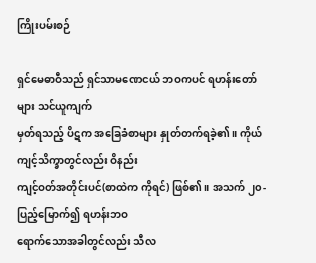ကြိုးပမ်းစဉ်

ရှင်မေဓာဝီသည် ရှင်သာမဏေငယ် ဘဝကပင် ရဟန်းတော်များ သင်ယူကျက်
မှတ်ရသည့် ပိဋက အခြေခံစာများ နှုတ်တက်ရခဲ့၏။ ကိုယ်ကျင့်သိက္ခာတွင်လည်း ဝိနည်း
ကျင့်ဝတ်အတိုင်းပင်(စာထဲက ကိုရင်) ဖြစ်၏။ အသက် ၂၀-ပြည့်မြောက်၍ ရဟန်းဘဝ
ရောက်သောအခါတွင်လည်း သီလ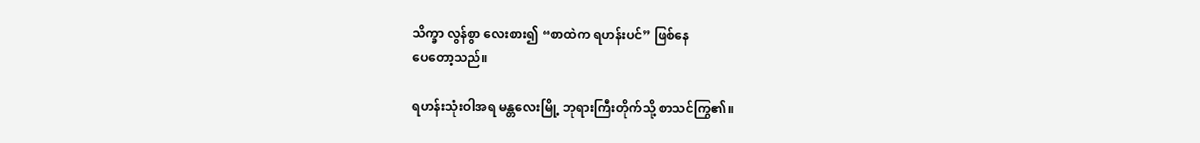သိက္ခာ လွန်စွာ လေးစား၍ “စာထဲက ရဟန်းပင်” ဖြစ်နေ
ပေတော့သည်။

ရဟန်းသုံးဝါအရ မန္တလေးမြို့ ဘုရားကြီးတိုက်သို့ စာသင်ကြွ၏။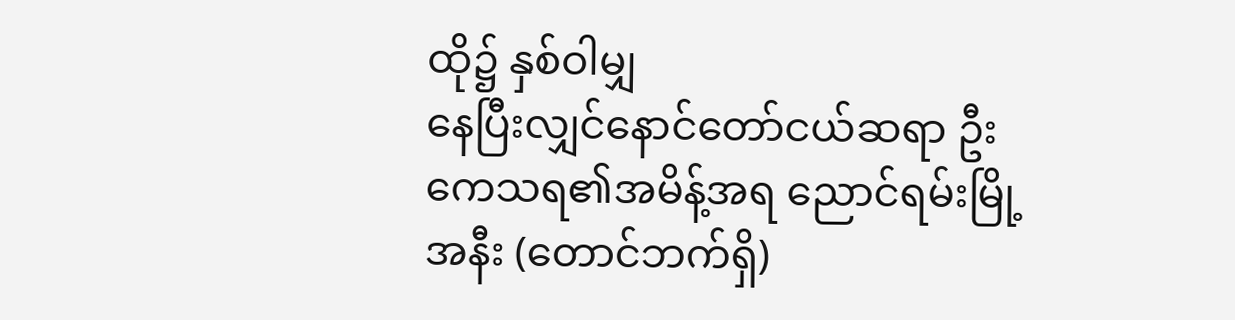ထို၌ နှစ်ဝါမျှ
နေပြီးလျှင်နောင်တော်ငယ်ဆရာ ဦးကေသရ၏အမိန့်အရ ညောင်ရမ်းမြို့အနီး (တောင်ဘက်ရှိ)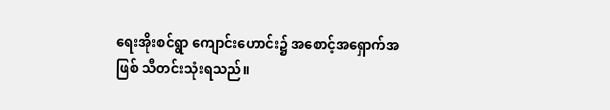ရေးအိုးစင်ရွာ ကျောင်းဟောင်း၌ အစောင့်အရှောက်အဖြစ် သီတင်းသုံးရသည်။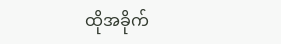ထိုအခိုက်